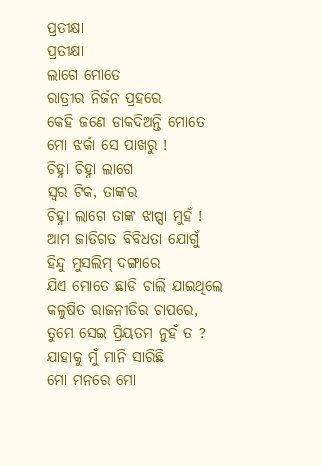ପ୍ରତୀକ୍ଷା
ପ୍ରତୀକ୍ଷା
ଲାଗେ ମୋତେ
ରାତ୍ରୀର ନିର୍ଜନ ପ୍ରହରେ
କେହି ଜଣେ ଡାକଦିଅନ୍ତି ମୋତେ
ମୋ ଝର୍କା ସେ ପାଖରୁ !
ଚିହ୍ନା ଚିହ୍ନା ଲାଗେ
ସ୍ୱର ଟିକ, ତାଙ୍କର
ଚିହ୍ନା ଲାଗେ ତାଙ୍କ ଝାପ୍ସା ମୁହଁ !
ଆମ ଜାତିଗତ ବିବିଧତା ଯୋଗୁଁ
ହିନ୍ଦୁ ମୁସଲିମ୍ ଦଙ୍ଗାରେ
ଯିଏ ମୋତେ ଛାଡି ଚାଲି ଯାଇଥିଲେ
କଳୁଷିତ ରାଜନୀତିର ଚାପରେ,
ତୁମେ ସେଇ ପ୍ରିୟତମ ନୁହଁ ତ ?
ଯାହାକୁ ମୁଁ ମାନି ସାରିଛି
ମୋ ମନରେ ମୋ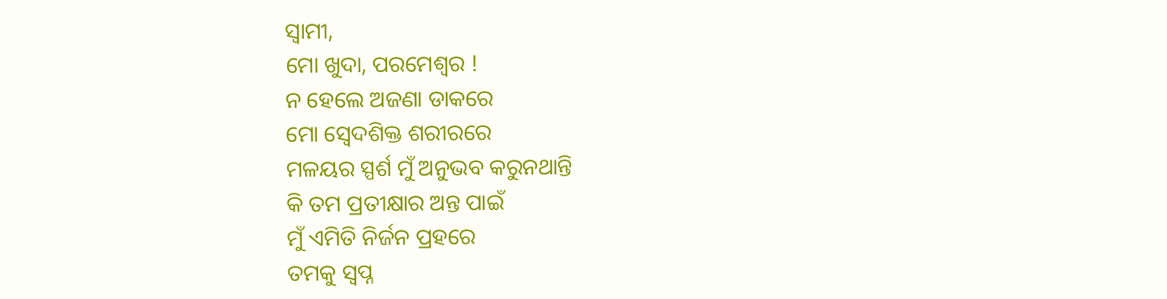ସ୍ୱାମୀ,
ମୋ ଖୁଦା, ପରମେଶ୍ୱର !
ନ ହେଲେ ଅଜଣା ଡାକରେ
ମୋ ସ୍ବେଦଶିକ୍ତ ଶରୀରରେ
ମଳୟର ସ୍ପର୍ଶ ମୁଁ ଅନୁଭବ କରୁନଥାନ୍ତି
କି ତମ ପ୍ରତୀକ୍ଷାର ଅନ୍ତ ପାଇଁ
ମୁଁ ଏମିତି ନିର୍ଜନ ପ୍ରହରେ
ତମକୁ ସ୍ବପ୍ନ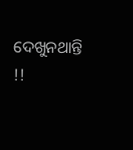ଦେଖୁନଥାନ୍ତି !!